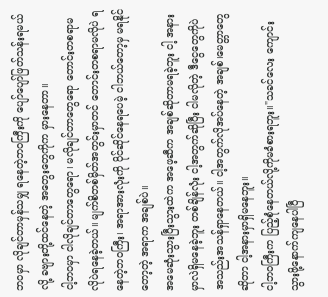ဘဝမှာ လိုချင်တာမှန်သမျှ ရနေတဲ့ဘဝကြီးကို ပျော်ပျော်ဖြတ်သန်းရမယ်လို့ ခဗျားတို့ထင်နေတဲ့ အတွေးတွေကိုက မှားနေတာ။
ငါ့ဘဝမှာ ငါလိုချင်တာတွေရော၊ မလိုချင်တာတွေရော တောင်းတစရာမလိုပဲရနေခဲ့တယ်။ မျက်စိတစ်မှိတ်အတွင်းမှာတင် တောင်းတစရာမလိုပဲ ရနေတဲ့ဘဝကြီး၊ အရာအားလုံးကို ပိုင်ဆိုင်နေရပေမဲ့ ငါဘယ်တော့မှ မရနိုင်တော့တဲ့ အရာက အချစ်ပဲ။
အမေဆုံးသွားပြီးသွားထဲက အဖေ့ဆီက အချစ်ဆိုတာမရခဲ့ဘူး ငါ့ အနားမှာလဲရှိမနေခဲ့ဘူး တစ်ချိန်လုံး ငါ့အတွက်ဆိုပြီး ငါမလိုတဲ့ ဒီငွေတွေကိုပဲ အသည်းအသန်ရှာနေတယ်။ ငါ့အတွက်လိုအပ်နေတဲ့ အချစ်၊မေတ္တာတွေဆိုတာ ငါ့အနားမှာရှိမနေဘူး။
ငါ့ဘဝကြီးက ပြည့်စုံနေတယ်လို့ကိုမခံစားရဘူး။"သခင်လေး ကျောင်းသွားဖို့နောက်ကျနေပါပြီ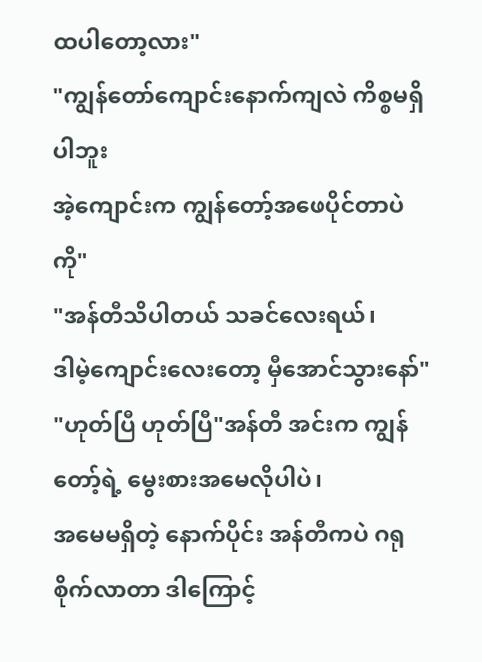ထပါတော့လား"
"ကျွန်တော်ကျောင်းနောက်ကျလဲ ကိစ္စမရှိပါဘူး
အဲ့ကျောင်းက ကျွန်တော့်အဖေပိုင်တာပဲကို"
"အန်တီသိပါတယ် သခင်လေးရယ်၊
ဒါမဲ့ကျောင်းလေးတော့ မှီအောင်သွားနော်"
"ဟုတ်ပြီ ဟုတ်ပြီ"အန်တီ အင်းက ကျွန်တော့်ရဲ့ မွေးစားအမေလိုပါပဲ၊
အမေမရှိတဲ့ နောက်ပိုင်း အန်တီကပဲ ဂရုစိုက်လာတာ ဒါကြောင့်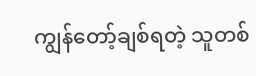ကျွန်တော့်ချစ်ရတဲ့ သူတစ်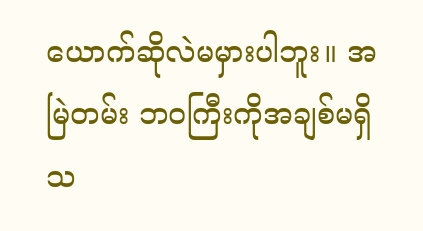ယောက်ဆိုလဲမမှားပါဘူး။ အမြဲတမ်း ဘဝကြီးကိုအချစ်မရှိသ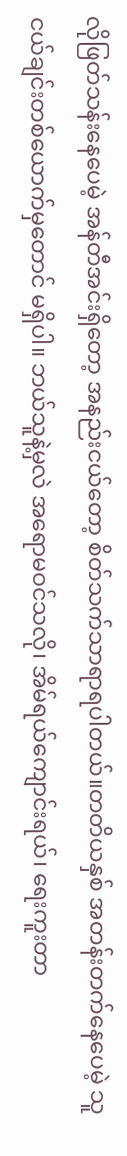လိုဖြတ်သန်းနေပေမဲ့ အန်တီအင်းရှိတော့ အနည်းငယ်တော့ စိတ်သက်သာရာရပါတယ်။တတိယနှစ် အတန်းတက်နေပေမဲ့ သူငယ်ချင်းတစ်ယောက်မှတောင် မရှိပါ။ ဘယ်သူနဲ့မှလဲ အရောမဝင်သလို၊ အိမ်ရယ်ကျောင်းရယ်၊ ရေးကူးတာ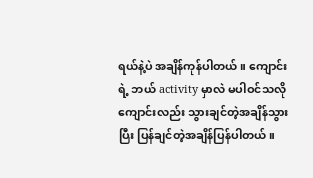ရယ်နဲ့ပဲ အချိန်ကုန်ပါတယ်။ ကျောင်းရဲ့ ဘယ် activity မှာလဲ မပါဝင်သလို ကျောင်းလည်း သွားချင်တဲ့အချိန်သွားပြီး ပြန်ချင်တဲ့အချိန်ပြန်ပါတယ်။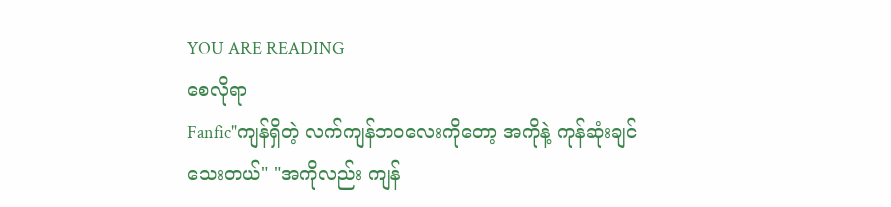YOU ARE READING
စေလိုရာ
Fanfic"ကျန်ရှိတဲ့ လက်ကျန်ဘဝလေးကိုတော့ အကိုနဲ့ ကုန်ဆုံးချင်သေးတယ်" "အကိုလည်း ကျန်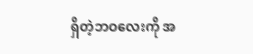ရှိတဲ့ဘဝလေးကို အ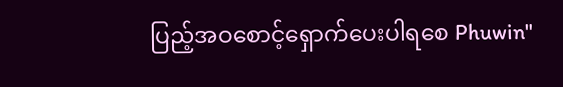ပြည့်အဝစောင့်ရှောက်ပေးပါရစေ Phuwin"